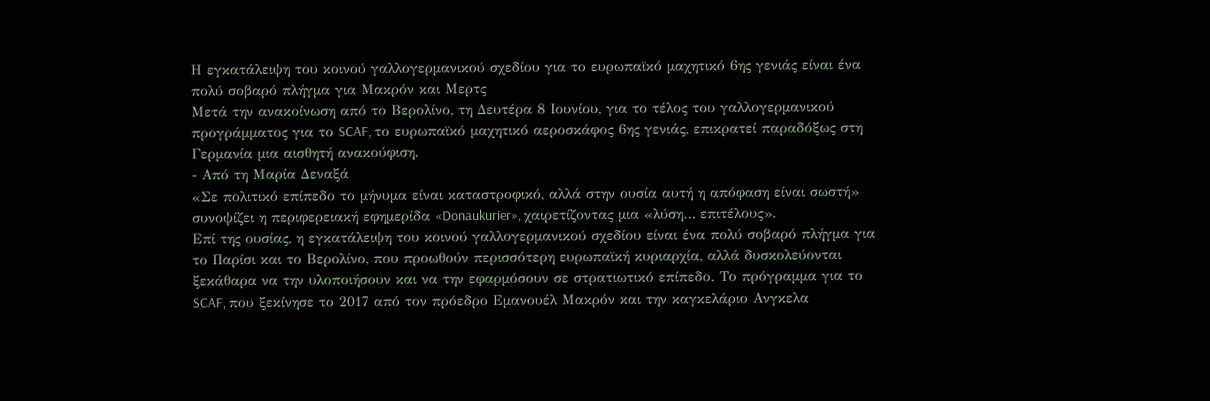Η εγκατάλειψη του κοινού γαλλογερμανικού σχεδίου για το ευρωπαϊκό μαχητικό 6ης γενιάς είναι ένα πολύ σοβαρό πλήγμα για Μακρόν και Μερτς
Μετά την ανακοίνωση από το Βερολίνο, τη Δευτέρα 8 Ιουνίου, για το τέλος του γαλλογερμανικού προγράμματος για το SCAF, το ευρωπαϊκό μαχητικό αεροσκάφος 6ης γενιάς, επικρατεί παραδόξως στη Γερμανία μια αισθητή ανακούφιση.
- Από τη Μαρία Δεναξά
«Σε πολιτικό επίπεδο το μήνυμα είναι καταστροφικό, αλλά στην ουσία αυτή η απόφαση είναι σωστή» συνοψίζει η περιφερειακή εφημερίδα «Donaukurier», χαιρετίζοντας μια «λύση… επιτέλους».
Επί της ουσίας, η εγκατάλειψη του κοινού γαλλογερμανικού σχεδίου είναι ένα πολύ σοβαρό πλήγμα για το Παρίσι και το Βερολίνο, που προωθούν περισσότερη ευρωπαϊκή κυριαρχία, αλλά δυσκολεύονται ξεκάθαρα να την υλοποιήσουν και να την εφαρμόσουν σε στρατιωτικό επίπεδο. Το πρόγραμμα για το SCAF, που ξεκίνησε το 2017 από τον πρόεδρο Εμανουέλ Μακρόν και την καγκελάριο Ανγκελα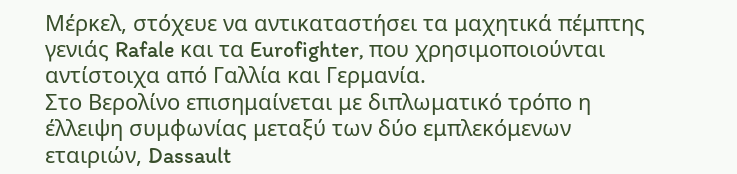Μέρκελ, στόχευε να αντικαταστήσει τα μαχητικά πέμπτης γενιάς Rafale και τα Eurofighter, που χρησιμοποιούνται αντίστοιχα από Γαλλία και Γερμανία.
Στο Βερολίνο επισημαίνεται με διπλωματικό τρόπο η έλλειψη συμφωνίας μεταξύ των δύο εμπλεκόμενων εταιριών, Dassault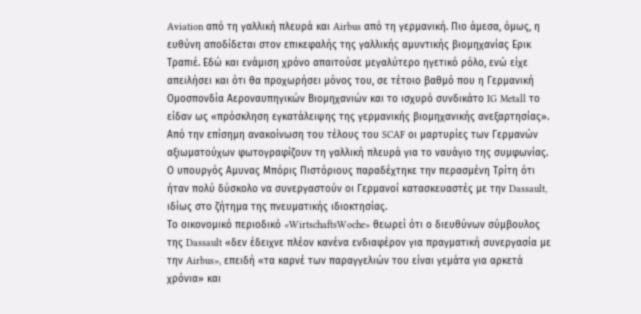Aviation από τη γαλλική πλευρά και Airbus από τη γερμανική. Πιο άμεσα, όμως, η ευθύνη αποδίδεται στον επικεφαλής της γαλλικής αμυντικής βιομηχανίας Ερικ Τραπιέ. Εδώ και ενάμιση χρόνο απαιτούσε μεγαλύτερο ηγετικό ρόλο, ενώ είχε απειλήσει και ότι θα προχωρήσει μόνος του, σε τέτοιο βαθμό που η Γερμανική Ομοσπονδία Αεροναυπηγικών Βιομηχανιών και το ισχυρό συνδικάτο IG Metall το είδαν ως «πρόσκληση εγκατάλειψης της γερμανικής βιομηχανικής ανεξαρτησίας».
Από την επίσημη ανακοίνωση του τέλους του SCAF οι μαρτυρίες των Γερμανών αξιωματούχων φωτογραφίζουν τη γαλλική πλευρά για το ναυάγιο της συμφωνίας. Ο υπουργός Αμυνας Μπόρις Πιστόριους παραδέχτηκε την περασμένη Τρίτη ότι ήταν πολύ δύσκολο να συνεργαστούν οι Γερμανοί κατασκευαστές με την Dassault, ιδίως στο ζήτημα της πνευματικής ιδιοκτησίας.
Το οικονομικό περιοδικό «WirtschaftsWoche» θεωρεί ότι ο διευθύνων σύμβουλος της Dassault «δεν έδειχνε πλέον κανένα ενδιαφέρον για πραγματική συνεργασία με την Airbus», επειδή «τα καρνέ των παραγγελιών του είναι γεμάτα για αρκετά χρόνια» και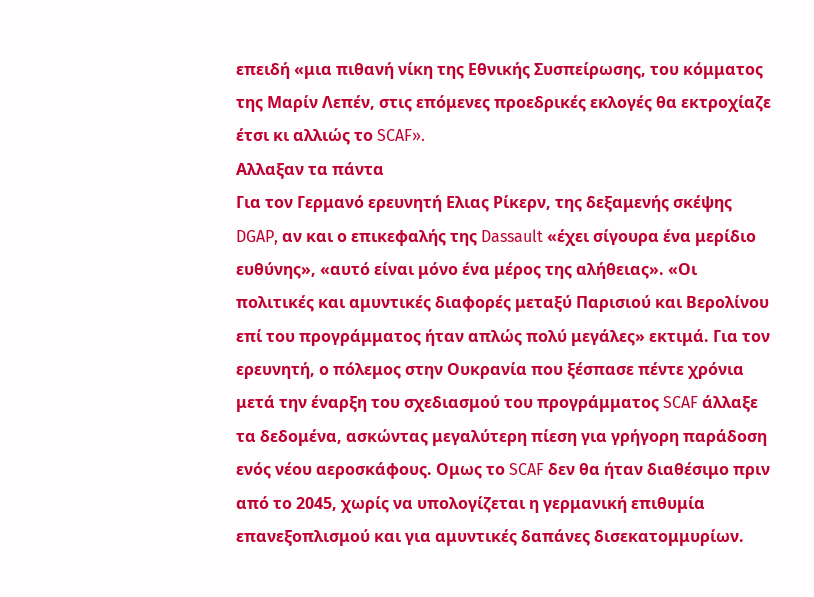επειδή «μια πιθανή νίκη της Εθνικής Συσπείρωσης, του κόμματος της Μαρίν Λεπέν, στις επόμενες προεδρικές εκλογές θα εκτροχίαζε έτσι κι αλλιώς το SCAF».
Αλλαξαν τα πάντα
Για τον Γερμανό ερευνητή Ελιας Ρίκερν, της δεξαμενής σκέψης DGAP, αν και ο επικεφαλής της Dassault «έχει σίγουρα ένα μερίδιο ευθύνης», «αυτό είναι μόνο ένα μέρος της αλήθειας». «Οι πολιτικές και αμυντικές διαφορές μεταξύ Παρισιού και Βερολίνου επί του προγράμματος ήταν απλώς πολύ μεγάλες» εκτιμά. Για τον ερευνητή, ο πόλεμος στην Ουκρανία που ξέσπασε πέντε χρόνια μετά την έναρξη του σχεδιασμού του προγράμματος SCAF άλλαξε τα δεδομένα, ασκώντας μεγαλύτερη πίεση για γρήγορη παράδοση ενός νέου αεροσκάφους. Ομως το SCAF δεν θα ήταν διαθέσιμο πριν από το 2045, χωρίς να υπολογίζεται η γερμανική επιθυμία επανεξοπλισμού και για αμυντικές δαπάνες δισεκατομμυρίων.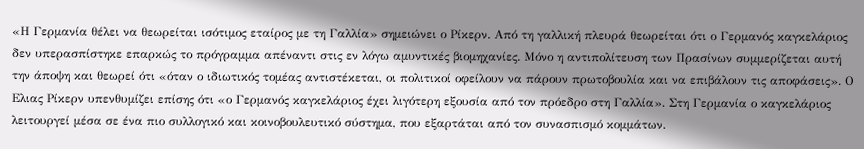«Η Γερμανία θέλει να θεωρείται ισότιμος εταίρος με τη Γαλλία» σημειώνει ο Ρίκερν. Από τη γαλλική πλευρά θεωρείται ότι ο Γερμανός καγκελάριος δεν υπερασπίστηκε επαρκώς το πρόγραμμα απέναντι στις εν λόγω αμυντικές βιομηχανίες. Μόνο η αντιπολίτευση των Πρασίνων συμμερίζεται αυτή την άποψη και θεωρεί ότι «όταν ο ιδιωτικός τομέας αντιστέκεται, οι πολιτικοί οφείλουν να πάρουν πρωτοβουλία και να επιβάλουν τις αποφάσεις». Ο Ελιας Ρίκερν υπενθυμίζει επίσης ότι «ο Γερμανός καγκελάριος έχει λιγότερη εξουσία από τον πρόεδρο στη Γαλλία». Στη Γερμανία ο καγκελάριος λειτουργεί μέσα σε ένα πιο συλλογικό και κοινοβουλευτικό σύστημα, που εξαρτάται από τον συνασπισμό κομμάτων.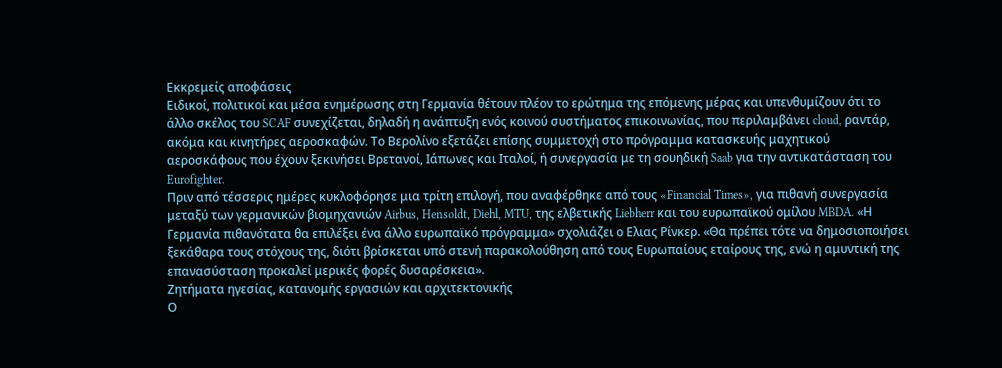Εκκρεμείς αποφάσεις
Ειδικοί, πολιτικοί και μέσα ενημέρωσης στη Γερμανία θέτουν πλέον το ερώτημα της επόμενης μέρας και υπενθυμίζουν ότι το άλλο σκέλος του SCAF συνεχίζεται, δηλαδή η ανάπτυξη ενός κοινού συστήματος επικοινωνίας, που περιλαμβάνει cloud, ραντάρ, ακόμα και κινητήρες αεροσκαφών. Το Βερολίνο εξετάζει επίσης συμμετοχή στο πρόγραμμα κατασκευής μαχητικού αεροσκάφους που έχουν ξεκινήσει Βρετανοί, Ιάπωνες και Ιταλοί, ή συνεργασία με τη σουηδική Saab για την αντικατάσταση του Eurofighter.
Πριν από τέσσερις ημέρες κυκλοφόρησε μια τρίτη επιλογή, που αναφέρθηκε από τους «Financial Times», για πιθανή συνεργασία μεταξύ των γερμανικών βιομηχανιών Airbus, Hensoldt, Diehl, MTU, της ελβετικής Liebherr και του ευρωπαϊκού ομίλου MBDA. «Η Γερμανία πιθανότατα θα επιλέξει ένα άλλο ευρωπαϊκό πρόγραμμα» σχολιάζει ο Ελιας Ρίνκερ. «Θα πρέπει τότε να δημοσιοποιήσει ξεκάθαρα τους στόχους της, διότι βρίσκεται υπό στενή παρακολούθηση από τους Ευρωπαίους εταίρους της, ενώ η αμυντική της επανασύσταση προκαλεί μερικές φορές δυσαρέσκεια».
Ζητήματα ηγεσίας, κατανομής εργασιών και αρχιτεκτονικής
Ο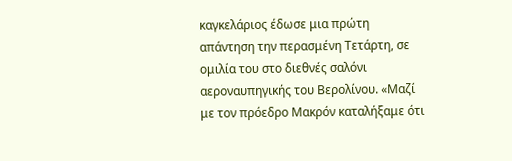καγκελάριος έδωσε μια πρώτη απάντηση την περασμένη Τετάρτη, σε ομιλία του στο διεθνές σαλόνι αεροναυπηγικής του Βερολίνου. «Μαζί με τον πρόεδρο Μακρόν καταλήξαμε ότι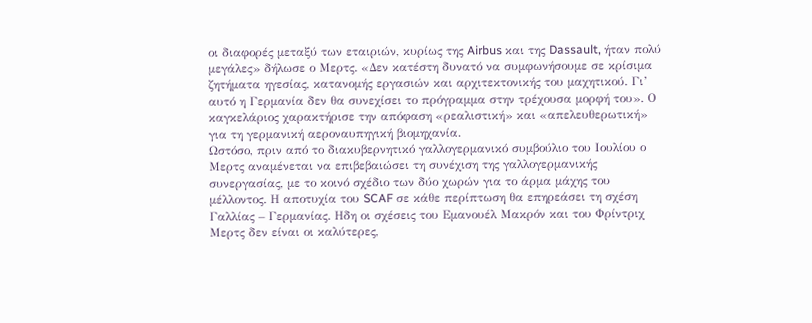οι διαφορές μεταξύ των εταιριών, κυρίως της Airbus και της Dassault, ήταν πολύ μεγάλες» δήλωσε ο Μερτς. «Δεν κατέστη δυνατό να συμφωνήσουμε σε κρίσιμα ζητήματα ηγεσίας, κατανομής εργασιών και αρχιτεκτονικής του μαχητικού. Γι’ αυτό η Γερμανία δεν θα συνεχίσει το πρόγραμμα στην τρέχουσα μορφή του». Ο καγκελάριος χαρακτήρισε την απόφαση «ρεαλιστική» και «απελευθερωτική» για τη γερμανική αεροναυπηγική βιομηχανία.
Ωστόσο, πριν από το διακυβερνητικό γαλλογερμανικό συμβούλιο του Ιουλίου ο Μερτς αναμένεται να επιβεβαιώσει τη συνέχιση της γαλλογερμανικής συνεργασίας, με το κοινό σχέδιο των δύο χωρών για το άρμα μάχης του μέλλοντος. Η αποτυχία του SCAF σε κάθε περίπτωση θα επηρεάσει τη σχέση Γαλλίας – Γερμανίας. Ηδη οι σχέσεις του Εμανουέλ Μακρόν και του Φρίντριχ Μερτς δεν είναι οι καλύτερες,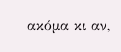ακόμα κι αν,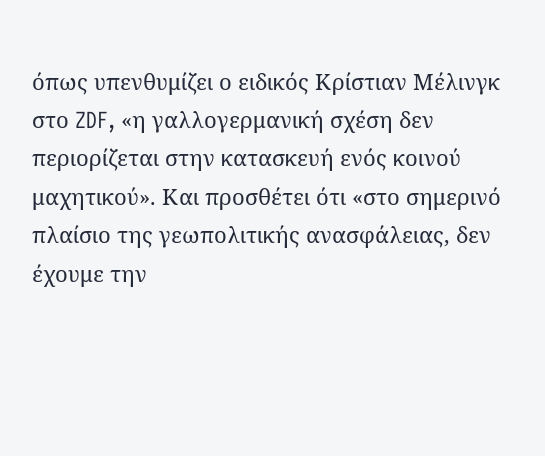όπως υπενθυμίζει ο ειδικός Κρίστιαν Μέλινγκ στο ZDF, «η γαλλογερμανική σχέση δεν περιορίζεται στην κατασκευή ενός κοινού μαχητικού». Και προσθέτει ότι «στο σημερινό πλαίσιο της γεωπολιτικής ανασφάλειας, δεν έχουμε την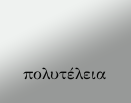πολυτέλεια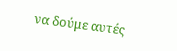να δούμε αυτές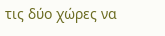τις δύο χώρες να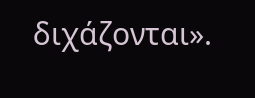διχάζονται».